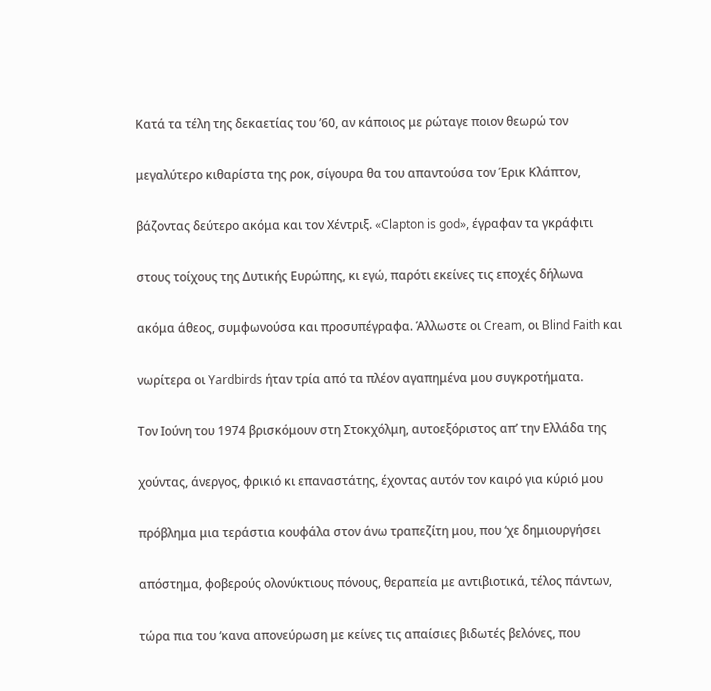Κατά τα τέλη της δεκαετίας του ’60, αν κάποιος με ρώταγε ποιον θεωρώ τον

μεγαλύτερο κιθαρίστα της ροκ, σίγουρα θα του απαντούσα τον Έρικ Κλάπτον,

βάζοντας δεύτερο ακόμα και τον Χέντριξ. «Clapton is god», έγραφαν τα γκράφιτι

στους τοίχους της Δυτικής Ευρώπης, κι εγώ, παρότι εκείνες τις εποχές δήλωνα

ακόμα άθεος, συμφωνούσα και προσυπέγραφα. Άλλωστε οι Cream, οι Blind Faith και

νωρίτερα οι Yardbirds ήταν τρία από τα πλέον αγαπημένα μου συγκροτήματα.

Τον Ιούνη του 1974 βρισκόμουν στη Στοκχόλμη, αυτοεξόριστος απ’ την Ελλάδα της

χούντας, άνεργος, φρικιό κι επαναστάτης, έχοντας αυτόν τον καιρό για κύριό μου

πρόβλημα μια τεράστια κουφάλα στον άνω τραπεζίτη μου, που ‘χε δημιουργήσει

απόστημα, φοβερούς ολονύκτιους πόνους, θεραπεία με αντιβιοτικά, τέλος πάντων,

τώρα πια του ‘κανα απονεύρωση με κείνες τις απαίσιες βιδωτές βελόνες, που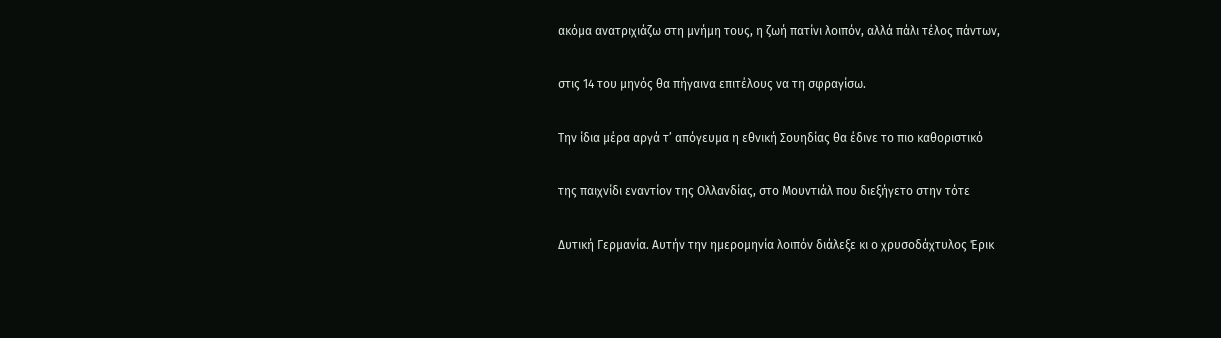ακόμα ανατριχιάζω στη μνήμη τους, η ζωή πατίνι λοιπόν, αλλά πάλι τέλος πάντων,

στις 14 του μηνός θα πήγαινα επιτέλους να τη σφραγίσω.

Την ίδια μέρα αργά τ’ απόγευμα η εθνική Σουηδίας θα έδινε το πιο καθοριστικό

της παιχνίδι εναντίον της Ολλανδίας, στο Μουντιάλ που διεξήγετο στην τότε

Δυτική Γερμανία. Αυτήν την ημερομηνία λοιπόν διάλεξε κι ο χρυσοδάχτυλος Έρικ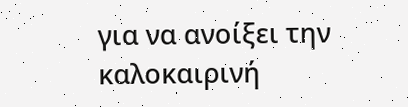για να ανοίξει την καλοκαιρινή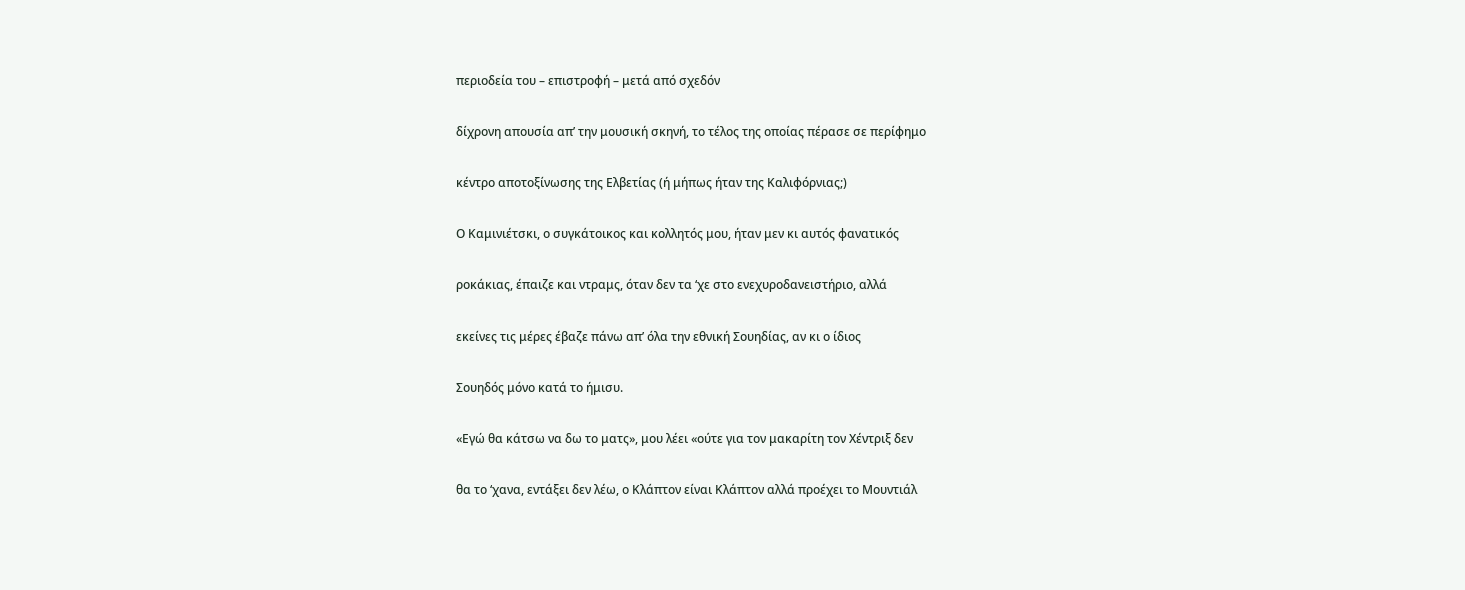περιοδεία του – επιστροφή – μετά από σχεδόν

δίχρονη απουσία απ’ την μουσική σκηνή, το τέλος της οποίας πέρασε σε περίφημο

κέντρο αποτοξίνωσης της Ελβετίας (ή μήπως ήταν της Καλιφόρνιας;)

Ο Καμινιέτσκι, ο συγκάτοικος και κολλητός μου, ήταν μεν κι αυτός φανατικός

ροκάκιας, έπαιζε και ντραμς, όταν δεν τα ‘χε στο ενεχυροδανειστήριο, αλλά

εκείνες τις μέρες έβαζε πάνω απ’ όλα την εθνική Σουηδίας, αν κι ο ίδιος

Σουηδός μόνο κατά το ήμισυ.

«Εγώ θα κάτσω να δω το ματς», μου λέει «ούτε για τον μακαρίτη τον Χέντριξ δεν

θα το ‘χανα, εντάξει δεν λέω, ο Κλάπτον είναι Κλάπτον αλλά προέχει το Μουντιάλ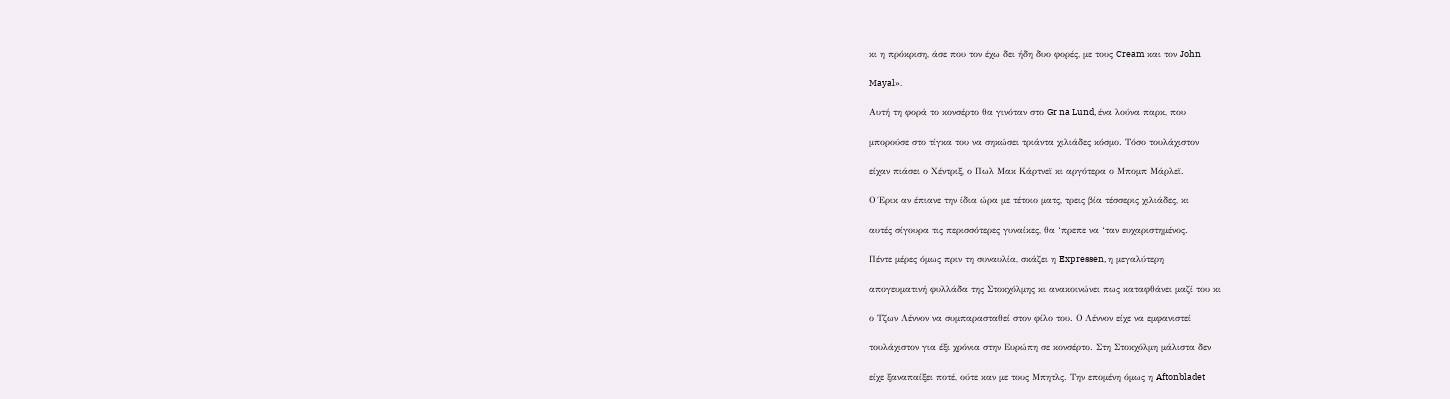κι η πρόκριση, άσε που τον έχω δει ήδη δυο φορές, με τους Cream και τον John

Mayal».

Αυτή τη φορά το κονσέρτο θα γινόταν στο Gr na Lund, ένα λούνα παρκ, που

μπορούσε στο τίγκα του να σηκώσει τριάντα χιλιάδες κόσμο. Τόσο τουλάχιστον

είχαν πιάσει ο Χέντριξ, ο Πωλ Μακ Κάρτνεϊ κι αργότερα ο Μπομπ Μάρλεϊ.

Ο Έρικ αν έπιανε την ίδια ώρα με τέτοιο ματς, τρεις βία τέσσερις χιλιάδες, κι

αυτές σίγουρα τις περισσότερες γυναίκες, θα ‘πρεπε να ‘ταν ευχαριστημένος.

Πέντε μέρες όμως πριν τη συναυλία, σκάζει η Expressen, η μεγαλύτερη

απογευματινή φυλλάδα της Στοκχόλμης κι ανακοινώνει πως καταφθάνει μαζί του κι

ο Τζων Λέννον να συμπαρασταθεί στον φίλο του. Ο Λέννον είχε να εμφανιστεί

τουλάχιστον για έξι χρόνια στην Ευρώπη σε κονσέρτο. Στη Στοκχόλμη μάλιστα δεν

είχε ξαναπαίξει ποτέ, ούτε καν με τους Μπητλς. Την επομένη όμως η Aftonbladet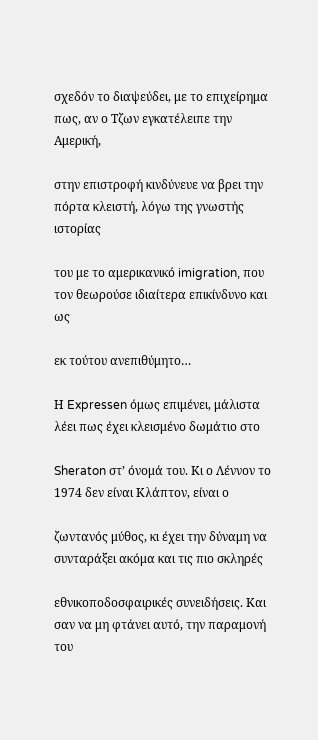σχεδόν το διαψεύδει, με το επιχείρημα πως, αν ο Τζων εγκατέλειπε την Αμερική,

στην επιστροφή κινδύνευε να βρει την πόρτα κλειστή, λόγω της γνωστής ιστορίας

του με το αμερικανικό imigration, που τον θεωρούσε ιδιαίτερα επικίνδυνο και ως

εκ τούτου ανεπιθύμητο…

Η Expressen όμως επιμένει, μάλιστα λέει πως έχει κλεισμένο δωμάτιο στο

Sheraton στ’ όνομά του. Κι ο Λέννον το 1974 δεν είναι Κλάπτον, είναι ο

ζωντανός μύθος, κι έχει την δύναμη να συνταράξει ακόμα και τις πιο σκληρές

εθνικοποδοσφαιρικές συνειδήσεις. Και σαν να μη φτάνει αυτό, την παραμονή του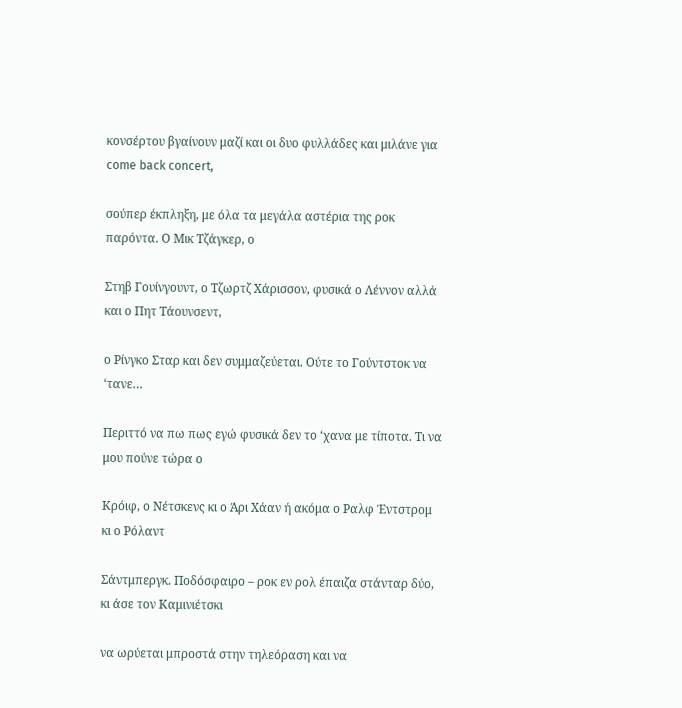κονσέρτου βγαίνουν μαζί και οι δυο φυλλάδες και μιλάνε για come back concert,

σούπερ έκπληξη, με όλα τα μεγάλα αστέρια της ροκ παρόντα. Ο Μικ Τζάγκερ, ο

Στηβ Γουίνγουντ, ο Τζωρτζ Χάρισσον, φυσικά ο Λέννον αλλά και ο Πητ Τάουνσεντ,

ο Ρίνγκο Σταρ και δεν συμμαζεύεται. Ούτε το Γούντστοκ να ‘τανε…

Περιττό να πω πως εγώ φυσικά δεν το ‘χανα με τίποτα. Τι να μου πούνε τώρα ο

Κρόιφ, ο Νέτσκενς κι ο Άρι Χάαν ή ακόμα ο Ραλφ Έντστρομ κι ο Ρόλαντ

Σάντμπεργκ. Ποδόσφαιρο – ροκ εν ρολ έπαιζα στάνταρ δύο, κι άσε τον Καμινιέτσκι

να ωρύεται μπροστά στην τηλεόραση και να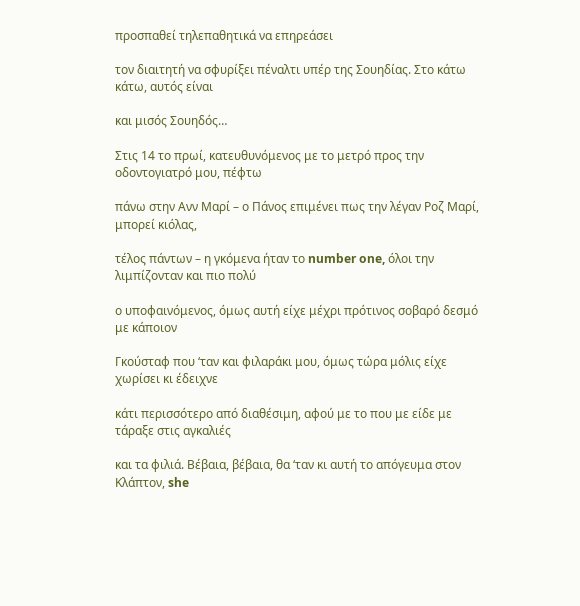προσπαθεί τηλεπαθητικά να επηρεάσει

τον διαιτητή να σφυρίξει πέναλτι υπέρ της Σουηδίας. Στο κάτω κάτω, αυτός είναι

και μισός Σουηδός…

Στις 14 το πρωί, κατευθυνόμενος με το μετρό προς την οδοντογιατρό μου, πέφτω

πάνω στην Ανν Μαρί – ο Πάνος επιμένει πως την λέγαν Ροζ Μαρί, μπορεί κιόλας,

τέλος πάντων – η γκόμενα ήταν το number one, όλοι την λιμπίζονταν και πιο πολύ

ο υποφαινόμενος, όμως αυτή είχε μέχρι πρότινος σοβαρό δεσμό με κάποιον

Γκούσταφ που ‘ταν και φιλαράκι μου, όμως τώρα μόλις είχε χωρίσει κι έδειχνε

κάτι περισσότερο από διαθέσιμη, αφού με το που με είδε με τάραξε στις αγκαλιές

και τα φιλιά. Βέβαια, βέβαια, θα ‘ταν κι αυτή το απόγευμα στον Κλάπτον, she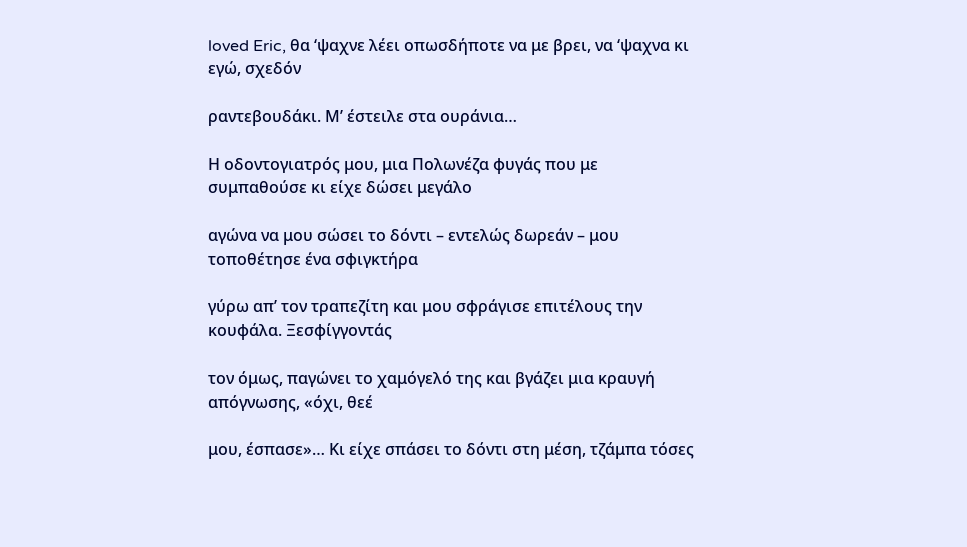loved Eric, θα ‘ψαχνε λέει οπωσδήποτε να με βρει, να ‘ψαχνα κι εγώ, σχεδόν

ραντεβουδάκι. Μ’ έστειλε στα ουράνια…

Η οδοντογιατρός μου, μια Πολωνέζα φυγάς που με συμπαθούσε κι είχε δώσει μεγάλο

αγώνα να μου σώσει το δόντι – εντελώς δωρεάν – μου τοποθέτησε ένα σφιγκτήρα

γύρω απ’ τον τραπεζίτη και μου σφράγισε επιτέλους την κουφάλα. Ξεσφίγγοντάς

τον όμως, παγώνει το χαμόγελό της και βγάζει μια κραυγή απόγνωσης, «όχι, θεέ

μου, έσπασε»… Κι είχε σπάσει το δόντι στη μέση, τζάμπα τόσες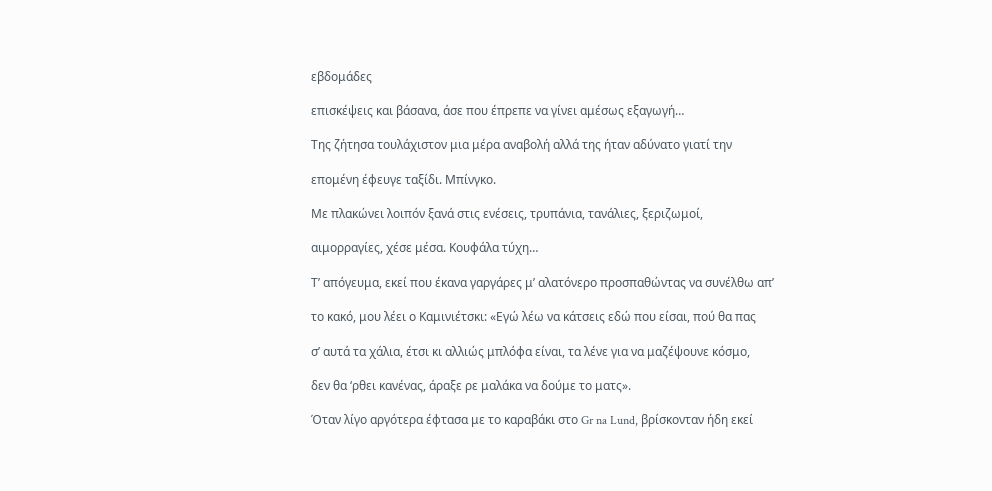εβδομάδες

επισκέψεις και βάσανα, άσε που έπρεπε να γίνει αμέσως εξαγωγή…

Της ζήτησα τουλάχιστον μια μέρα αναβολή αλλά της ήταν αδύνατο γιατί την

επομένη έφευγε ταξίδι. Μπίνγκο.

Με πλακώνει λοιπόν ξανά στις ενέσεις, τρυπάνια, τανάλιες, ξεριζωμοί,

αιμορραγίες, χέσε μέσα. Κουφάλα τύχη…

Τ’ απόγευμα, εκεί που έκανα γαργάρες μ’ αλατόνερο προσπαθώντας να συνέλθω απ’

το κακό, μου λέει ο Καμινιέτσκι: «Εγώ λέω να κάτσεις εδώ που είσαι, πού θα πας

σ’ αυτά τα χάλια, έτσι κι αλλιώς μπλόφα είναι, τα λένε για να μαζέψουνε κόσμο,

δεν θα ‘ρθει κανένας, άραξε ρε μαλάκα να δούμε το ματς».

Όταν λίγο αργότερα έφτασα με το καραβάκι στο Gr na Lund, βρίσκονταν ήδη εκεί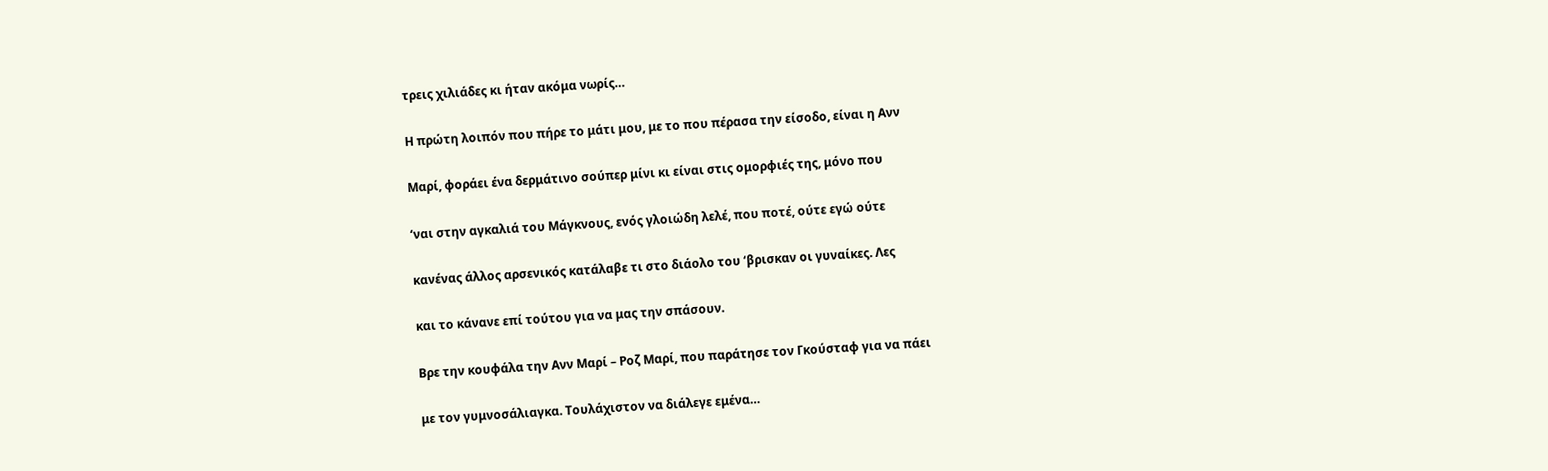τρεις χιλιάδες κι ήταν ακόμα νωρίς…

Η πρώτη λοιπόν που πήρε το μάτι μου, με το που πέρασα την είσοδο, είναι η Ανν

Μαρί, φοράει ένα δερμάτινο σούπερ μίνι κι είναι στις ομορφιές της, μόνο που

‘ναι στην αγκαλιά του Μάγκνους, ενός γλοιώδη λελέ, που ποτέ, ούτε εγώ ούτε

κανένας άλλος αρσενικός κατάλαβε τι στο διάολο του ‘βρισκαν οι γυναίκες. Λες

και το κάνανε επί τούτου για να μας την σπάσουν.

Βρε την κουφάλα την Ανν Μαρί – Ροζ Μαρί, που παράτησε τον Γκούσταφ για να πάει

με τον γυμνοσάλιαγκα. Τουλάχιστον να διάλεγε εμένα…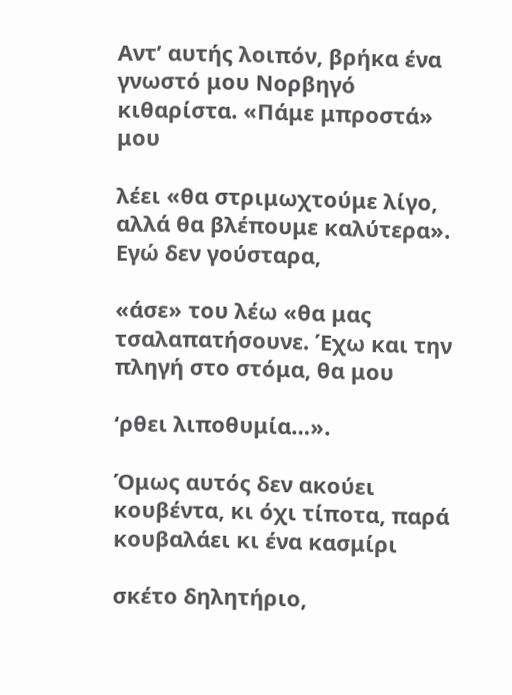Αντ’ αυτής λοιπόν, βρήκα ένα γνωστό μου Νορβηγό κιθαρίστα. «Πάμε μπροστά» μου

λέει «θα στριμωχτούμε λίγο, αλλά θα βλέπουμε καλύτερα». Εγώ δεν γούσταρα,

«άσε» του λέω «θα μας τσαλαπατήσουνε. Έχω και την πληγή στο στόμα, θα μου

‘ρθει λιποθυμία…».

Όμως αυτός δεν ακούει κουβέντα, κι όχι τίποτα, παρά κουβαλάει κι ένα κασμίρι

σκέτο δηλητήριο,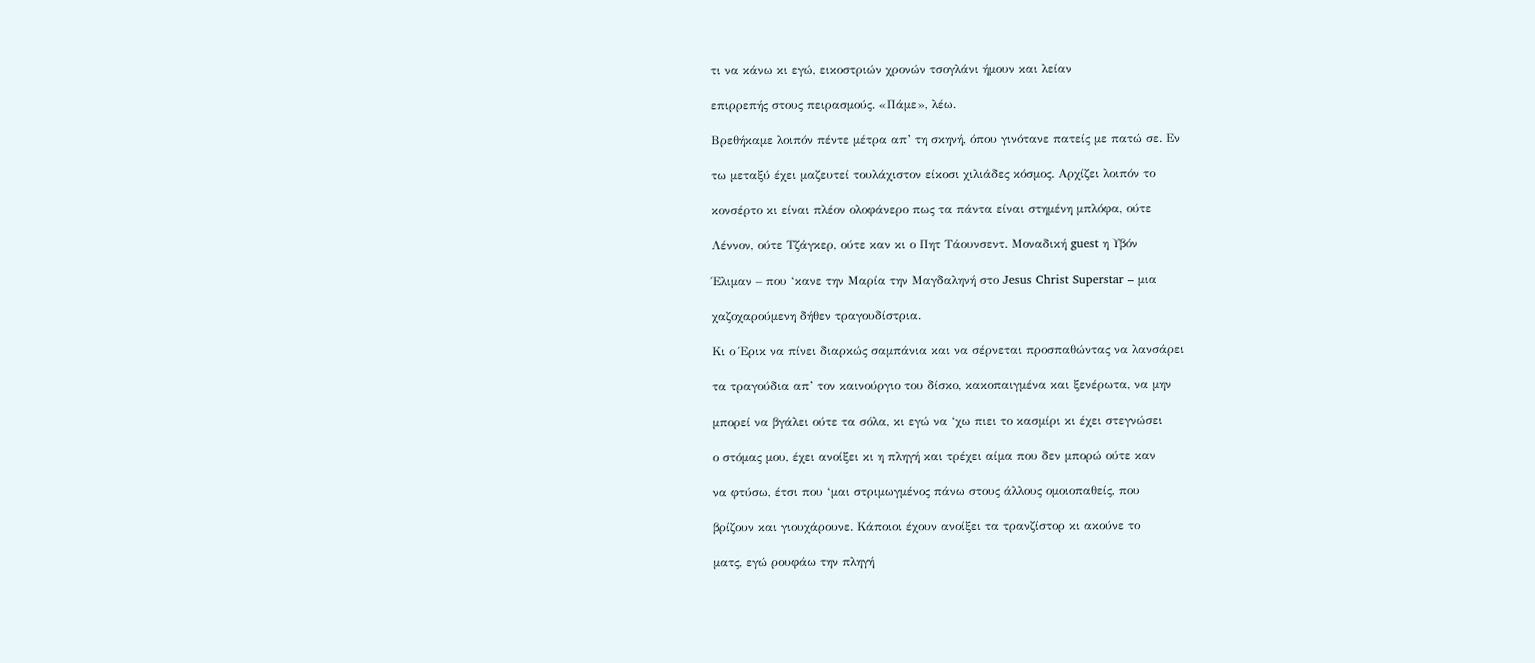τι να κάνω κι εγώ, εικοστριών χρονών τσογλάνι ήμουν και λείαν

επιρρεπής στους πειρασμούς. «Πάμε», λέω.

Βρεθήκαμε λοιπόν πέντε μέτρα απ’ τη σκηνή, όπου γινότανε πατείς με πατώ σε. Εν

τω μεταξύ έχει μαζευτεί τουλάχιστον είκοσι χιλιάδες κόσμος. Αρχίζει λοιπόν το

κονσέρτο κι είναι πλέον ολοφάνερο πως τα πάντα είναι στημένη μπλόφα, ούτε

Λέννον, ούτε Τζάγκερ, ούτε καν κι ο Πητ Τάουνσεντ. Μοναδική guest η Υβόν

Έλιμαν – που ‘κανε την Μαρία την Μαγδαληνή στο Jesus Christ Superstar – μια

χαζοχαρούμενη δήθεν τραγουδίστρια.

Κι ο Έρικ να πίνει διαρκώς σαμπάνια και να σέρνεται προσπαθώντας να λανσάρει

τα τραγούδια απ’ τον καινούργιο του δίσκο, κακοπαιγμένα και ξενέρωτα, να μην

μπορεί να βγάλει ούτε τα σόλα, κι εγώ να ‘χω πιει το κασμίρι κι έχει στεγνώσει

ο στόμας μου, έχει ανοίξει κι η πληγή και τρέχει αίμα που δεν μπορώ ούτε καν

να φτύσω, έτσι που ‘μαι στριμωγμένος πάνω στους άλλους ομοιοπαθείς, που

βρίζουν και γιουχάρουνε. Κάποιοι έχουν ανοίξει τα τρανζίστορ κι ακούνε το

ματς, εγώ ρουφάω την πληγή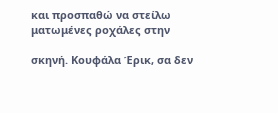και προσπαθώ να στείλω ματωμένες ροχάλες στην

σκηνή. Κουφάλα Έρικ, σα δεν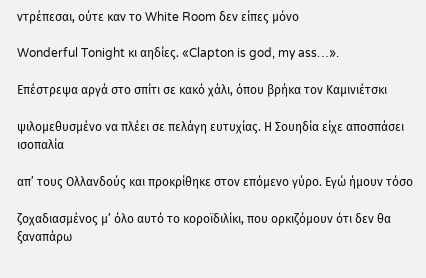ντρέπεσαι, ούτε καν το White Room δεν είπες μόνο

Wonderful Tonight κι αηδίες. «Clapton is god, my ass…».

Επέστρεψα αργά στο σπίτι σε κακό χάλι, όπου βρήκα τον Καμινιέτσκι

ψιλομεθυσμένο να πλέει σε πελάγη ευτυχίας. Η Σουηδία είχε αποσπάσει ισοπαλία

απ’ τους Ολλανδούς και προκρίθηκε στον επόμενο γύρο. Εγώ ήμουν τόσο

ζοχαδιασμένος μ’ όλο αυτό το κοροϊδιλίκι, που ορκιζόμουν ότι δεν θα ξαναπάρω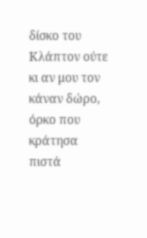δίσκο του Κλάπτον ούτε κι αν μου τον κάναν δώρο, όρκο που κράτησα πιστά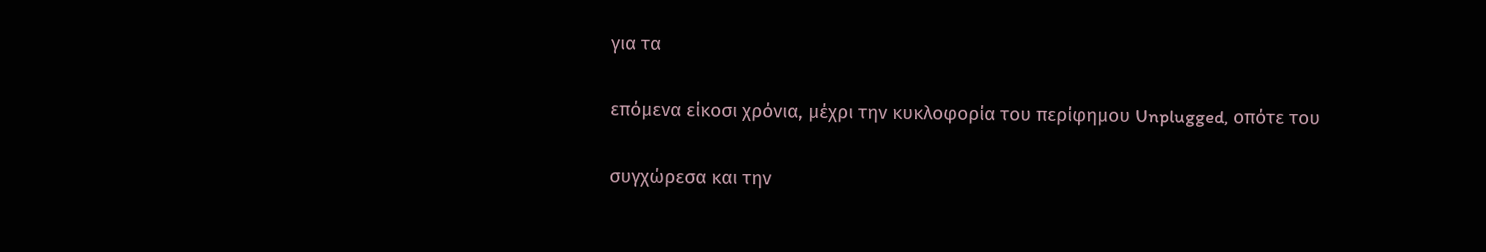για τα

επόμενα είκοσι χρόνια, μέχρι την κυκλοφορία του περίφημου Unplugged, οπότε του

συγχώρεσα και την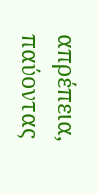απρέπεια, παύοντας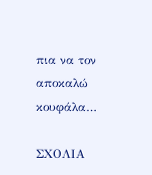πια να τον αποκαλώ κουφάλα…

ΣΧΟΛΙΑ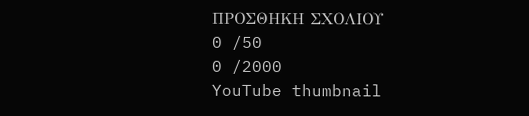ΠΡΟΣΘΗΚΗ ΣΧΟΛΙΟΥ
0 /50
0 /2000
YouTube thumbnail